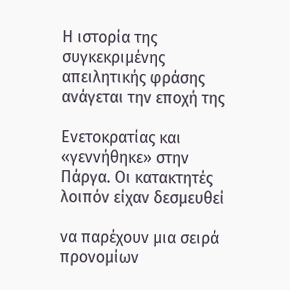Η ιστορία της συγκεκριμένης απειλητικής φράσης ανάγεται την εποχή της

Ενετοκρατίας και «γεννήθηκε» στην Πάργα. Οι κατακτητές λοιπόν είχαν δεσμευθεί

να παρέχουν μια σειρά προνομίων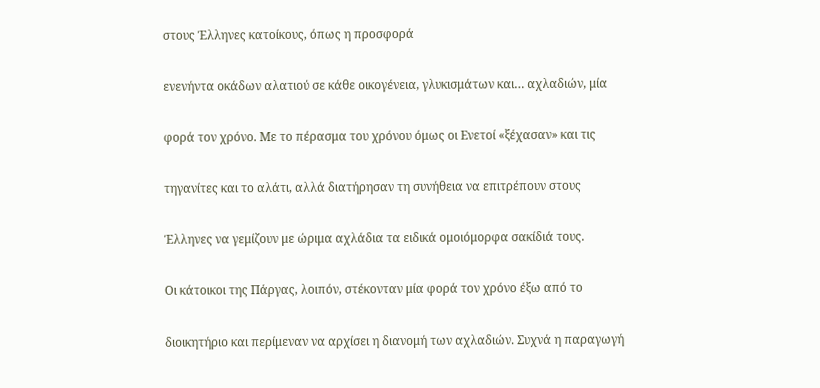στους Έλληνες κατοίκους, όπως η προσφορά

ενενήντα οκάδων αλατιού σε κάθε οικογένεια, γλυκισμάτων και… αχλαδιών, μία

φορά τον χρόνο. Με το πέρασμα του χρόνου όμως οι Ενετοί «ξέχασαν» και τις

τηγανίτες και το αλάτι, αλλά διατήρησαν τη συνήθεια να επιτρέπουν στους

Έλληνες να γεμίζουν με ώριμα αχλάδια τα ειδικά ομοιόμορφα σακίδιά τους.

Οι κάτοικοι της Πάργας, λοιπόν, στέκονταν μία φορά τον χρόνο έξω από το

διοικητήριο και περίμεναν να αρχίσει η διανομή των αχλαδιών. Συχνά η παραγωγή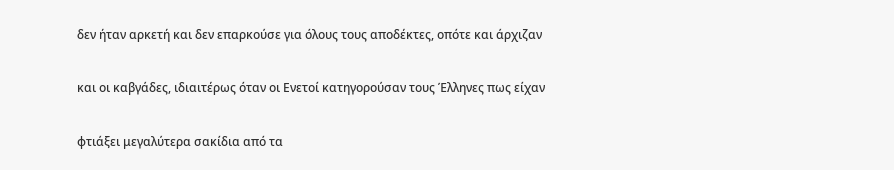δεν ήταν αρκετή και δεν επαρκούσε για όλους τους αποδέκτες, οπότε και άρχιζαν

και οι καβγάδες, ιδιαιτέρως όταν οι Ενετοί κατηγορούσαν τους Έλληνες πως είχαν

φτιάξει μεγαλύτερα σακίδια από τα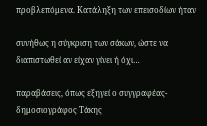προβλεπόμενα. Κατάληξη των επεισοδίων ήταν

συνήθως η σύγκριση των σάκων, ώστε να διαπιστωθεί αν είχαν γίνει ή όχι…

παραβάσεις, όπως εξηγεί ο συγγραφέας-δημοσιογράφος Τάκης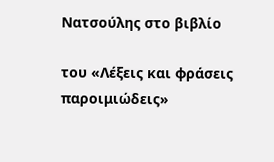Νατσούλης στο βιβλίο

του «Λέξεις και φράσεις παροιμιώδεις»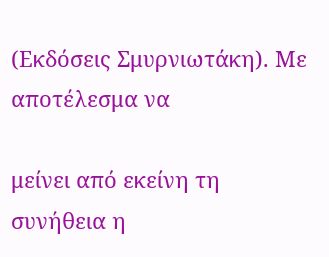(Εκδόσεις Σμυρνιωτάκη). Με αποτέλεσμα να

μείνει από εκείνη τη συνήθεια η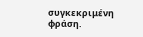συγκεκριμένη φράση.